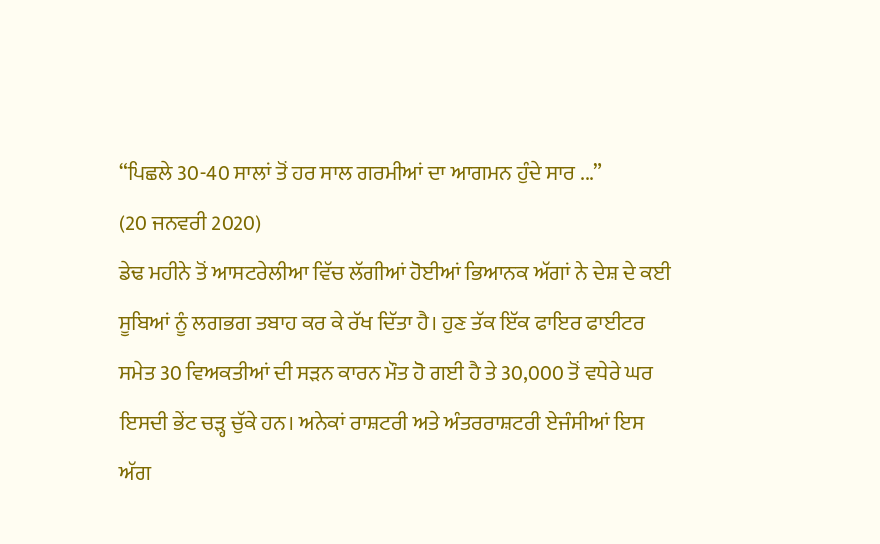“ਪਿਛਲੇ 30-40 ਸਾਲਾਂ ਤੋਂ ਹਰ ਸਾਲ ਗਰਮੀਆਂ ਦਾ ਆਗਮਨ ਹੁੰਦੇ ਸਾਰ ...”
(20 ਜਨਵਰੀ 2020)
ਡੇਢ ਮਹੀਨੇ ਤੋਂ ਆਸਟਰੇਲੀਆ ਵਿੱਚ ਲੱਗੀਆਂ ਹੋਈਆਂ ਭਿਆਨਕ ਅੱਗਾਂ ਨੇ ਦੇਸ਼ ਦੇ ਕਈ ਸੂਬਿਆਂ ਨੂੰ ਲਗਭਗ ਤਬਾਹ ਕਰ ਕੇ ਰੱਖ ਦਿੱਤਾ ਹੈ। ਹੁਣ ਤੱਕ ਇੱਕ ਫਾਇਰ ਫਾਈਟਰ ਸਮੇਤ 30 ਵਿਅਕਤੀਆਂ ਦੀ ਸੜਨ ਕਾਰਨ ਮੌਤ ਹੋ ਗਈ ਹੈ ਤੇ 30,000 ਤੋਂ ਵਧੇਰੇ ਘਰ ਇਸਦੀ ਭੇਂਟ ਚੜ੍ਹ ਚੁੱਕੇ ਹਨ। ਅਨੇਕਾਂ ਰਾਸ਼ਟਰੀ ਅਤੇ ਅੰਤਰਰਾਸ਼ਟਰੀ ਏਜੰਸੀਆਂ ਇਸ ਅੱਗ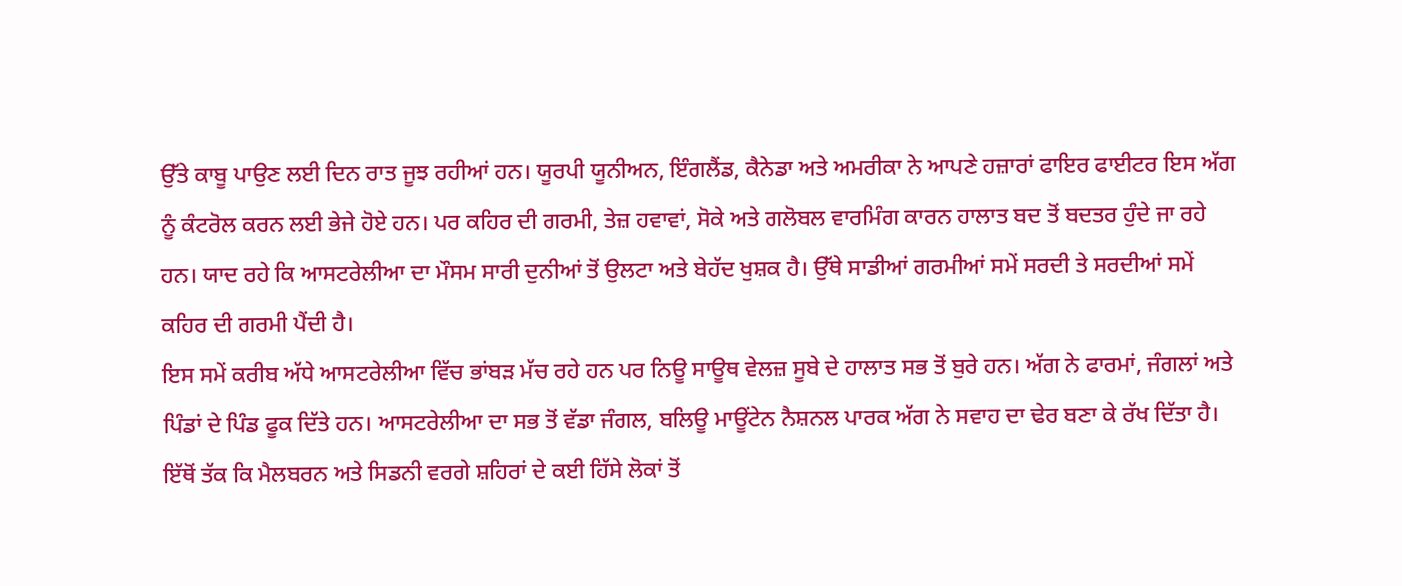ਉੱਤੇ ਕਾਬੂ ਪਾਉਣ ਲਈ ਦਿਨ ਰਾਤ ਜੂਝ ਰਹੀਆਂ ਹਨ। ਯੂਰਪੀ ਯੂਨੀਅਨ, ਇੰਗਲੈਂਡ, ਕੈਨੇਡਾ ਅਤੇ ਅਮਰੀਕਾ ਨੇ ਆਪਣੇ ਹਜ਼ਾਰਾਂ ਫਾਇਰ ਫਾਈਟਰ ਇਸ ਅੱਗ ਨੂੰ ਕੰਟਰੋਲ ਕਰਨ ਲਈ ਭੇਜੇ ਹੋਏ ਹਨ। ਪਰ ਕਹਿਰ ਦੀ ਗਰਮੀ, ਤੇਜ਼ ਹਵਾਵਾਂ, ਸੋਕੇ ਅਤੇ ਗਲੋਬਲ ਵਾਰਮਿੰਗ ਕਾਰਨ ਹਾਲਾਤ ਬਦ ਤੋਂ ਬਦਤਰ ਹੁੰਦੇ ਜਾ ਰਹੇ ਹਨ। ਯਾਦ ਰਹੇ ਕਿ ਆਸਟਰੇਲੀਆ ਦਾ ਮੌਸਮ ਸਾਰੀ ਦੁਨੀਆਂ ਤੋਂ ਉਲਟਾ ਅਤੇ ਬੇਹੱਦ ਖੁਸ਼ਕ ਹੈ। ਉੱਥੇ ਸਾਡੀਆਂ ਗਰਮੀਆਂ ਸਮੇਂ ਸਰਦੀ ਤੇ ਸਰਦੀਆਂ ਸਮੇਂ ਕਹਿਰ ਦੀ ਗਰਮੀ ਪੈਂਦੀ ਹੈ।
ਇਸ ਸਮੇਂ ਕਰੀਬ ਅੱਧੇ ਆਸਟਰੇਲੀਆ ਵਿੱਚ ਭਾਂਬੜ ਮੱਚ ਰਹੇ ਹਨ ਪਰ ਨਿਊ ਸਾਊਥ ਵੇਲਜ਼ ਸੂਬੇ ਦੇ ਹਾਲਾਤ ਸਭ ਤੋਂ ਬੁਰੇ ਹਨ। ਅੱਗ ਨੇ ਫਾਰਮਾਂ, ਜੰਗਲਾਂ ਅਤੇ ਪਿੰਡਾਂ ਦੇ ਪਿੰਡ ਫੂਕ ਦਿੱਤੇ ਹਨ। ਆਸਟਰੇਲੀਆ ਦਾ ਸਭ ਤੋਂ ਵੱਡਾ ਜੰਗਲ, ਬਲਿਊ ਮਾਊਂਟੇਨ ਨੈਸ਼ਨਲ ਪਾਰਕ ਅੱਗ ਨੇ ਸਵਾਹ ਦਾ ਢੇਰ ਬਣਾ ਕੇ ਰੱਖ ਦਿੱਤਾ ਹੈ। ਇੱਥੋਂ ਤੱਕ ਕਿ ਮੈਲਬਰਨ ਅਤੇ ਸਿਡਨੀ ਵਰਗੇ ਸ਼ਹਿਰਾਂ ਦੇ ਕਈ ਹਿੱਸੇ ਲੋਕਾਂ ਤੋਂ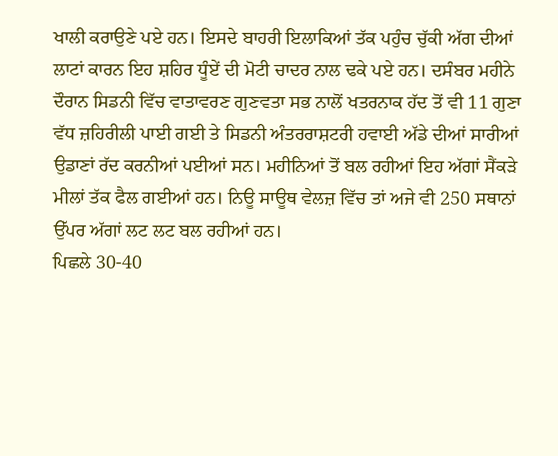ਖਾਲੀ ਕਰਾਉਣੇ ਪਏ ਹਨ। ਇਸਦੇ ਬਾਹਰੀ ਇਲਾਕਿਆਂ ਤੱਕ ਪਹੁੰਚ ਚੁੱਕੀ ਅੱਗ ਦੀਆਂ ਲਾਟਾਂ ਕਾਰਨ ਇਹ ਸ਼ਹਿਰ ਧੂੰਏਂ ਦੀ ਮੋਟੀ ਚਾਦਰ ਨਾਲ ਢਕੇ ਪਏ ਹਨ। ਦਸੰਬਰ ਮਹੀਨੇ ਦੌਰਾਨ ਸਿਡਨੀ ਵਿੱਚ ਵਾਤਾਵਰਣ ਗੁਣਵਤਾ ਸਭ ਨਾਲੋਂ ਖਤਰਨਾਕ ਹੱਦ ਤੋਂ ਵੀ 11 ਗੁਣਾ ਵੱਧ ਜ਼ਹਿਰੀਲੀ ਪਾਈ ਗਈ ਤੇ ਸਿਡਨੀ ਅੰਤਰਰਾਸ਼ਟਰੀ ਹਵਾਈ ਅੱਡੇ ਦੀਆਂ ਸਾਰੀਆਂ ਉਡਾਣਾਂ ਰੱਦ ਕਰਨੀਆਂ ਪਈਆਂ ਸਨ। ਮਹੀਨਿਆਂ ਤੋਂ ਬਲ ਰਹੀਆਂ ਇਹ ਅੱਗਾਂ ਸੈਂਕੜੇ ਮੀਲਾਂ ਤੱਕ ਫੈਲ ਗਈਆਂ ਹਨ। ਨਿਊ ਸਾਊਥ ਵੇਲਜ਼ ਵਿੱਚ ਤਾਂ ਅਜੇ ਵੀ 250 ਸਥਾਨਾਂ ਉੱਪਰ ਅੱਗਾਂ ਲਟ ਲਟ ਬਲ ਰਹੀਆਂ ਹਨ।
ਪਿਛਲੇ 30-40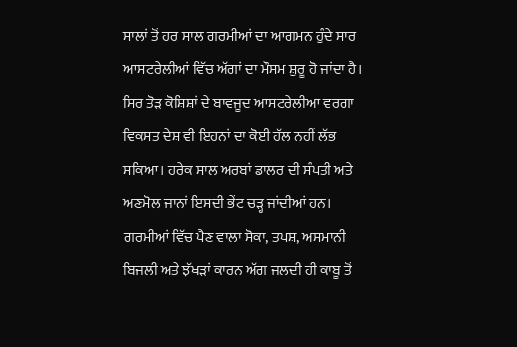ਸਾਲਾਂ ਤੋਂ ਹਰ ਸਾਲ ਗਰਮੀਆਂ ਦਾ ਆਗਮਨ ਹੁੰਦੇ ਸਾਰ ਆਸਟਰੇਲੀਆਂ ਵਿੱਚ ਅੱਗਾਂ ਦਾ ਮੌਸਮ ਸ਼ੁਰੂ ਹੋ ਜਾਂਦਾ ਹੈ। ਸਿਰ ਤੋੜ ਕੋਸ਼ਿਸ਼ਾਂ ਦੇ ਬਾਵਜੂਦ ਆਸਟਰੇਲੀਆ ਵਰਗਾ ਵਿਕਸਤ ਦੇਸ਼ ਵੀ ਇਹਨਾਂ ਦਾ ਕੋਈ ਹੱਲ ਨਹੀਂ ਲੱਭ ਸਕਿਆ। ਹਰੇਕ ਸਾਲ ਅਰਬਾਂ ਡਾਲਰ ਦੀ ਸੰਪਤੀ ਅਤੇ ਅਣਮੋਲ ਜਾਨਾਂ ਇਸਦੀ ਭੇਂਟ ਚੜ੍ਹ ਜਾਂਦੀਆਂ ਹਨ। ਗਰਮੀਆਂ ਵਿੱਚ ਪੈਣ ਵਾਲਾ ਸੋਕਾ, ਤਪਸ਼, ਅਸਮਾਨੀ ਬਿਜਲੀ ਅਤੇ ਝੱਖੜਾਂ ਕਾਰਨ ਅੱਗ ਜਲਦੀ ਹੀ ਕਾਬੂ ਤੋਂ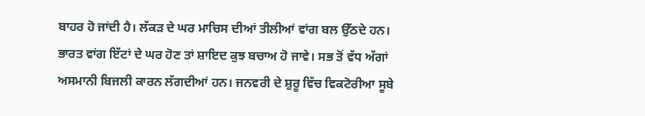ਬਾਹਰ ਹੋ ਜਾਂਦੀ ਹੈ। ਲੱਕੜ ਦੇ ਘਰ ਮਾਚਿਸ ਦੀਆਂ ਤੀਲੀਆਂ ਵਾਂਗ ਬਲ ਉੱਠਦੇ ਹਨ। ਭਾਰਤ ਵਾਂਗ ਇੱਟਾਂ ਦੇ ਘਰ ਹੋਣ ਤਾਂ ਸ਼ਾਇਦ ਕੁਝ ਬਚਾਅ ਹੋ ਜਾਵੇ। ਸਭ ਤੋਂ ਵੱਧ ਅੱਗਾਂ ਅਸਮਾਨੀ ਬਿਜਲੀ ਕਾਰਨ ਲੱਗਦੀਆਂ ਹਨ। ਜਨਵਰੀ ਦੇ ਸ਼ੁਰੂ ਵਿੱਚ ਵਿਕਟੋਰੀਆ ਸੂਬੇ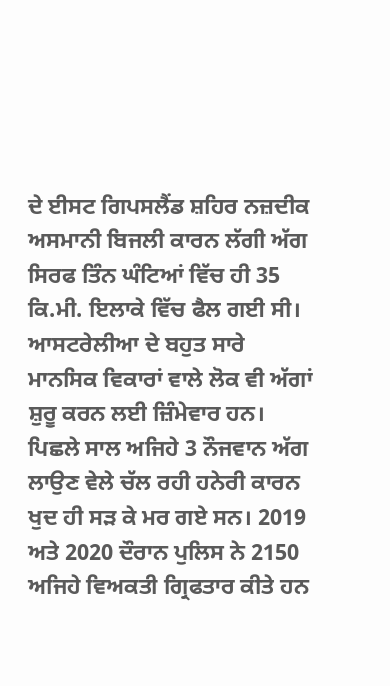ਦੇ ਈਸਟ ਗਿਪਸਲੈਂਡ ਸ਼ਹਿਰ ਨਜ਼ਦੀਕ ਅਸਮਾਨੀ ਬਿਜਲੀ ਕਾਰਨ ਲੱਗੀ ਅੱਗ ਸਿਰਫ ਤਿੰਨ ਘੰਟਿਆਂ ਵਿੱਚ ਹੀ 35 ਕਿ.ਮੀ. ਇਲਾਕੇ ਵਿੱਚ ਫੈਲ ਗਈ ਸੀ। ਆਸਟਰੇਲੀਆ ਦੇ ਬਹੁਤ ਸਾਰੇ ਮਾਨਸਿਕ ਵਿਕਾਰਾਂ ਵਾਲੇ ਲੋਕ ਵੀ ਅੱਗਾਂ ਸ਼ੁਰੂ ਕਰਨ ਲਈ ਜ਼ਿੰਮੇਵਾਰ ਹਨ। ਪਿਛਲੇ ਸਾਲ ਅਜਿਹੇ 3 ਨੌਜਵਾਨ ਅੱਗ ਲਾਉਣ ਵੇਲੇ ਚੱਲ ਰਹੀ ਹਨੇਰੀ ਕਾਰਨ ਖੁਦ ਹੀ ਸੜ ਕੇ ਮਰ ਗਏ ਸਨ। 2019 ਅਤੇ 2020 ਦੌਰਾਨ ਪੁਲਿਸ ਨੇ 2150 ਅਜਿਹੇ ਵਿਅਕਤੀ ਗ੍ਰਿਫਤਾਰ ਕੀਤੇ ਹਨ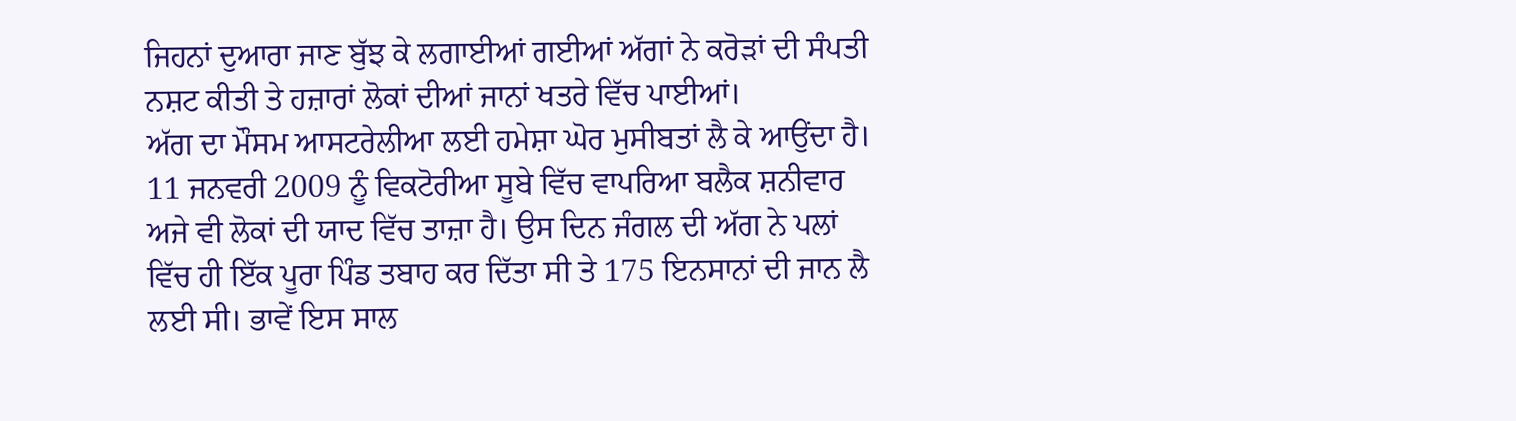ਜਿਹਨਾਂ ਦੁਆਰਾ ਜਾਣ ਬੁੱਝ ਕੇ ਲਗਾਈਆਂ ਗਈਆਂ ਅੱਗਾਂ ਨੇ ਕਰੋੜਾਂ ਦੀ ਸੰਪਤੀ ਨਸ਼ਟ ਕੀਤੀ ਤੇ ਹਜ਼ਾਰਾਂ ਲੋਕਾਂ ਦੀਆਂ ਜਾਨਾਂ ਖਤਰੇ ਵਿੱਚ ਪਾਈਆਂ।
ਅੱਗ ਦਾ ਮੌਸਮ ਆਸਟਰੇਲੀਆ ਲਈ ਹਮੇਸ਼ਾ ਘੋਰ ਮੁਸੀਬਤਾਂ ਲੈ ਕੇ ਆਉਂਦਾ ਹੈ। 11 ਜਨਵਰੀ 2009 ਨੂੰ ਵਿਕਟੋਰੀਆ ਸੂਬੇ ਵਿੱਚ ਵਾਪਰਿਆ ਬਲੈਕ ਸ਼ਨੀਵਾਰ ਅਜੇ ਵੀ ਲੋਕਾਂ ਦੀ ਯਾਦ ਵਿੱਚ ਤਾਜ਼ਾ ਹੈ। ਉਸ ਦਿਨ ਜੰਗਲ ਦੀ ਅੱਗ ਨੇ ਪਲਾਂ ਵਿੱਚ ਹੀ ਇੱਕ ਪੂਰਾ ਪਿੰਡ ਤਬਾਹ ਕਰ ਦਿੱਤਾ ਸੀ ਤੇ 175 ਇਨਸਾਨਾਂ ਦੀ ਜਾਨ ਲੈ ਲਈ ਸੀ। ਭਾਵੇਂ ਇਸ ਸਾਲ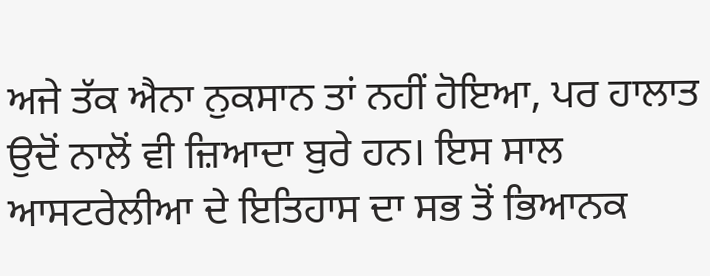ਅਜੇ ਤੱਕ ਐਨਾ ਨੁਕਸਾਨ ਤਾਂ ਨਹੀਂ ਹੋਇਆ, ਪਰ ਹਾਲਾਤ ਉਦੋਂ ਨਾਲੋਂ ਵੀ ਜ਼ਿਆਦਾ ਬੁਰੇ ਹਨ। ਇਸ ਸਾਲ ਆਸਟਰੇਲੀਆ ਦੇ ਇਤਿਹਾਸ ਦਾ ਸਭ ਤੋਂ ਭਿਆਨਕ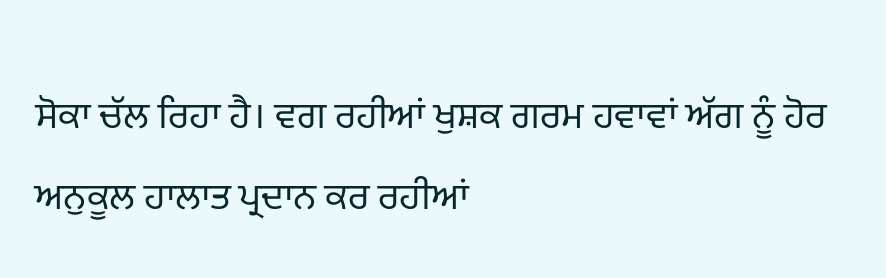ਸੋਕਾ ਚੱਲ ਰਿਹਾ ਹੈ। ਵਗ ਰਹੀਆਂ ਖੁਸ਼ਕ ਗਰਮ ਹਵਾਵਾਂ ਅੱਗ ਨੂੰ ਹੋਰ ਅਨੁਕੂਲ ਹਾਲਾਤ ਪ੍ਰਦਾਨ ਕਰ ਰਹੀਆਂ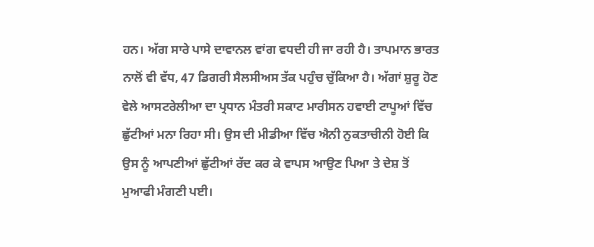ਹਨ। ਅੱਗ ਸਾਰੇ ਪਾਸੇ ਦਾਵਾਨਲ ਵਾਂਗ ਵਧਦੀ ਹੀ ਜਾ ਰਹੀ ਹੈ। ਤਾਪਮਾਨ ਭਾਰਤ ਨਾਲੋਂ ਵੀ ਵੱਧ, 47 ਡਿਗਰੀ ਸੈਲਸੀਅਸ ਤੱਕ ਪਹੁੰਚ ਚੁੱਕਿਆ ਹੈ। ਅੱਗਾਂ ਸ਼ੁਰੂ ਹੋਣ ਵੇਲੇ ਆਸਟਰੇਲੀਆ ਦਾ ਪ੍ਰਧਾਨ ਮੰਤਰੀ ਸਕਾਟ ਮਾਰੀਸਨ ਹਵਾਈ ਟਾਪੂਆਂ ਵਿੱਚ ਛੁੱਟੀਆਂ ਮਨਾ ਰਿਹਾ ਸੀ। ਉਸ ਦੀ ਮੀਡੀਆ ਵਿੱਚ ਐਨੀ ਨੁਕਤਾਚੀਨੀ ਹੋਈ ਕਿ ਉਸ ਨੂੰ ਆਪਣੀਆਂ ਛੁੱਟੀਆਂ ਰੱਦ ਕਰ ਕੇ ਵਾਪਸ ਆਉਣ ਪਿਆ ਤੇ ਦੇਸ਼ ਤੋਂ ਮੁਆਫੀ ਮੰਗਣੀ ਪਈ।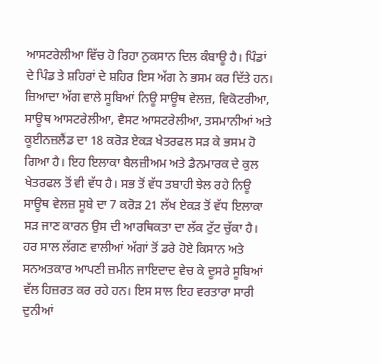ਆਸਟਰੇਲੀਆ ਵਿੱਚ ਹੋ ਰਿਹਾ ਨੁਕਸਾਨ ਦਿਲ ਕੰਬਾਊ ਹੈ। ਪਿੰਡਾਂ ਦੇ ਪਿੰਡ ਤੇ ਸ਼ਹਿਰਾਂ ਦੇ ਸ਼ਹਿਰ ਇਸ ਅੱਗ ਨੇ ਭਸਮ ਕਰ ਦਿੱਤੇ ਹਨ। ਜ਼ਿਆਦਾ ਅੱਗ ਵਾਲੇ ਸੂਬਿਆਂ ਨਿਊ ਸਾਊਥ ਵੇਲਜ਼, ਵਿਕੋਟਰੀਆ, ਸਾਊਥ ਆਸਟਰੇਲੀਆ, ਵੈਸਟ ਆਸਟਰੇਲੀਆ, ਤਸਮਾਨੀਆਂ ਅਤੇ ਕੂਈਨਜ਼ਲੈਂਡ ਦਾ 18 ਕਰੋੜ ਏਕੜ ਖੇਤਰਫਲ ਸੜ ਕੇ ਭਸਮ ਹੋ ਗਿਆ ਹੈ। ਇਹ ਇਲਾਕਾ ਬੈਲਜ਼ੀਅਮ ਅਤੇ ਡੈਨਮਾਰਕ ਦੇ ਕੁਲ ਖੇਤਰਫਲ ਤੋਂ ਵੀ ਵੱਧ ਹੈ। ਸਭ ਤੋਂ ਵੱਧ ਤਬਾਹੀ ਝੇਲ ਰਹੇ ਨਿਊ ਸਾਊਥ ਵੇਲਜ਼ ਸੂਬੇ ਦਾ 7 ਕਰੋੜ 21 ਲੱਖ ਏਕੜ ਤੋਂ ਵੱਧ ਇਲਾਕਾ ਸੜ ਜਾਣ ਕਾਰਨ ਉਸ ਦੀ ਆਰਥਿਕਤਾ ਦਾ ਲੱਕ ਟੁੱਟ ਚੁੱਕਾ ਹੈ। ਹਰ ਸਾਲ ਲੱਗਣ ਵਾਲੀਆਂ ਅੱਗਾਂ ਤੋਂ ਡਰੇ ਹੋਏ ਕਿਸਾਨ ਅਤੇ ਸਨਅਤਕਾਰ ਆਪਣੀ ਜ਼ਮੀਨ ਜਾਇਦਾਦ ਵੇਚ ਕੇ ਦੂਸਰੇ ਸੂਬਿਆਂ ਵੱਲ ਹਿਜ਼ਰਤ ਕਰ ਰਹੇ ਹਨ। ਇਸ ਸਾਲ ਇਹ ਵਰਤਾਰਾ ਸਾਰੀ ਦੁਨੀਆਂ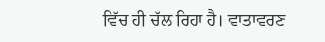ਵਿੱਚ ਹੀ ਚੱਲ ਰਿਹਾ ਹੈ। ਵਾਤਾਵਰਣ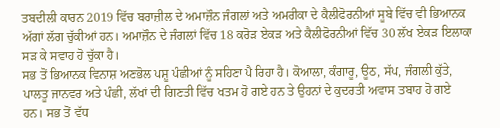ਤਬਦੀਲੀ ਕਾਰਨ 2019 ਵਿੱਚ ਬਰਾਜ਼ੀਲ ਦੇ ਅਮਾਜ਼ੌਨ ਜੰਗਲਾਂ ਅਤੇ ਅਮਰੀਕਾ ਦੇ ਕੈਲੀਫੋਰਨੀਆਂ ਸੂਬੇ ਵਿੱਚ ਵੀ ਭਿਆਨਕ ਅੱਗਾਂ ਲੱਗ ਚੁੱਕੀਆਂ ਹਨ। ਅਮਾਜ਼ੌਨ ਦੇ ਜੰਗਲਾਂ ਵਿੱਚ 18 ਕਰੋੜ ਏਕੜ ਅਤੇ ਕੈਲੀਫੋਰਨੀਆਂ ਵਿੱਚ 30 ਲੱਖ ਏਕੜ ਇਲਾਕਾ ਸੜ ਕੇ ਸਵਾਹ ਹੋ ਚੁੱਕਾ ਹੈ।
ਸਭ ਤੋਂ ਭਿਆਨਕ ਵਿਨਾਸ਼ ਅਣਭੋਲ ਪਸ਼ੂ ਪੰਛੀਆਂ ਨੂੰ ਸਹਿਣਾ ਪੈ ਰਿਹਾ ਹੈ। ਕੋਆਲਾ, ਕੰਗਾਰੂ, ਊਠ, ਸੱਪ, ਜੰਗਲੀ ਕੁੱਤੇ, ਪਾਲਤੂ ਜਾਨਵਰ ਅਤੇ ਪੰਛੀ, ਲੱਖਾਂ ਦੀ ਗਿਣਤੀ ਵਿੱਚ ਖਤਮ ਹੋ ਗਏ ਹਨ ਤੇ ਉਹਨਾਂ ਦੇ ਕੁਦਰਤੀ ਅਵਾਸ ਤਬਾਹ ਹੋ ਗਏ ਹਨ। ਸਭ ਤੋਂ ਵੱਧ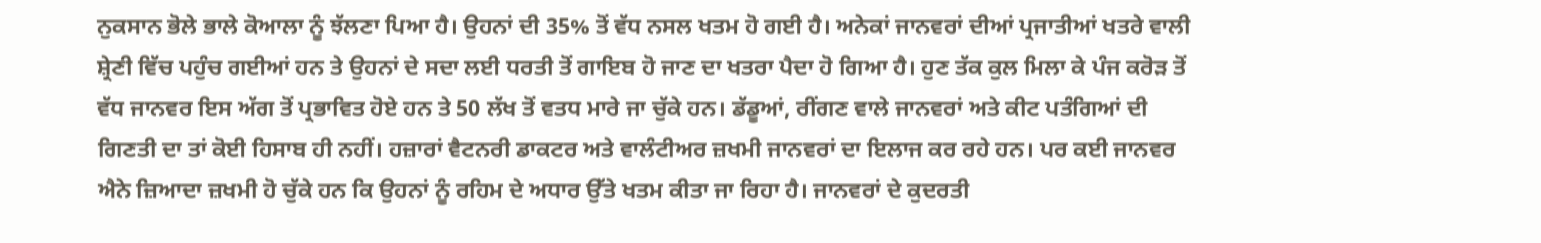ਨੁਕਸਾਨ ਭੋਲੇ ਭਾਲੇ ਕੋਆਲਾ ਨੂੰ ਝੱਲਣਾ ਪਿਆ ਹੈ। ਉਹਨਾਂ ਦੀ 35% ਤੋਂ ਵੱਧ ਨਸਲ ਖਤਮ ਹੋ ਗਈ ਹੈ। ਅਨੇਕਾਂ ਜਾਨਵਰਾਂ ਦੀਆਂ ਪ੍ਰਜਾਤੀਆਂ ਖਤਰੇ ਵਾਲੀ ਸ਼੍ਰੇਣੀ ਵਿੱਚ ਪਹੁੰਚ ਗਈਆਂ ਹਨ ਤੇ ਉਹਨਾਂ ਦੇ ਸਦਾ ਲਈ ਧਰਤੀ ਤੋਂ ਗਾਇਬ ਹੋ ਜਾਣ ਦਾ ਖਤਰਾ ਪੈਦਾ ਹੋ ਗਿਆ ਹੈ। ਹੁਣ ਤੱਕ ਕੁਲ ਮਿਲਾ ਕੇ ਪੰਜ ਕਰੋੜ ਤੋਂ ਵੱਧ ਜਾਨਵਰ ਇਸ ਅੱਗ ਤੋਂ ਪ੍ਰਭਾਵਿਤ ਹੋਏ ਹਨ ਤੇ 50 ਲੱਖ ਤੋਂ ਵਤਧ ਮਾਰੇ ਜਾ ਚੁੱਕੇ ਹਨ। ਡੱਡੂਆਂ, ਰੀਂਗਣ ਵਾਲੇ ਜਾਨਵਰਾਂ ਅਤੇ ਕੀਟ ਪਤੰਗਿਆਂ ਦੀ ਗਿਣਤੀ ਦਾ ਤਾਂ ਕੋਈ ਹਿਸਾਬ ਹੀ ਨਹੀਂ। ਹਜ਼ਾਰਾਂ ਵੈਟਨਰੀ ਡਾਕਟਰ ਅਤੇ ਵਾਲੰਟੀਅਰ ਜ਼ਖਮੀ ਜਾਨਵਰਾਂ ਦਾ ਇਲਾਜ ਕਰ ਰਹੇ ਹਨ। ਪਰ ਕਈ ਜਾਨਵਰ ਐਨੇ ਜ਼ਿਆਦਾ ਜ਼ਖਮੀ ਹੋ ਚੁੱਕੇ ਹਨ ਕਿ ਉਹਨਾਂ ਨੂੰ ਰਹਿਮ ਦੇ ਅਧਾਰ ਉੱਤੇ ਖਤਮ ਕੀਤਾ ਜਾ ਰਿਹਾ ਹੈ। ਜਾਨਵਰਾਂ ਦੇ ਕੁਦਰਤੀ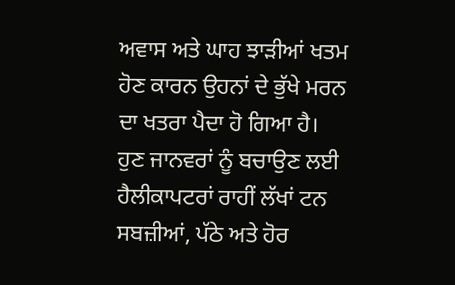ਅਵਾਸ ਅਤੇ ਘਾਹ ਝਾੜੀਆਂ ਖਤਮ ਹੋਣ ਕਾਰਨ ਉਹਨਾਂ ਦੇ ਭੁੱਖੇ ਮਰਨ ਦਾ ਖਤਰਾ ਪੈਦਾ ਹੋ ਗਿਆ ਹੈ। ਹੁਣ ਜਾਨਵਰਾਂ ਨੂੰ ਬਚਾਉਣ ਲਈ ਹੈਲੀਕਾਪਟਰਾਂ ਰਾਹੀਂ ਲੱਖਾਂ ਟਨ ਸਬਜ਼ੀਆਂ, ਪੱਠੇ ਅਤੇ ਹੋਰ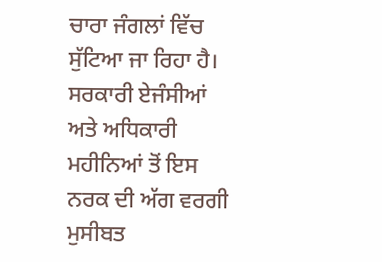ਚਾਰਾ ਜੰਗਲਾਂ ਵਿੱਚ ਸੁੱਟਿਆ ਜਾ ਰਿਹਾ ਹੈ।
ਸਰਕਾਰੀ ਏਜੰਸੀਆਂ ਅਤੇ ਅਧਿਕਾਰੀ ਮਹੀਨਿਆਂ ਤੋਂ ਇਸ ਨਰਕ ਦੀ ਅੱਗ ਵਰਗੀ ਮੁਸੀਬਤ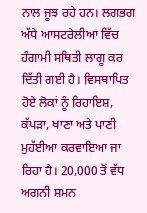ਨਾਲ ਜੂਝ ਰਹੇ ਹਨ। ਲਗਭਗ ਅੱਧੇ ਆਸਟਰੇਲੀਆ ਵਿੱਚ ਹੰਗਾਮੀ ਸਥਿਤੀ ਲਾਗੂ ਕਰ ਦਿੱਤੀ ਗਈ ਹੈ। ਵਿਸਥਾਪਿਤ ਹੋਏ ਲੋਕਾਂ ਨੂੰ ਰਿਹਾਇਸ਼, ਕੱਪੜਾ, ਖਾਣਾ ਅਤੇ ਪਾਣੀ ਮੁਹੱਈਆ ਕਰਵਾਇਆ ਜਾ ਰਿਹਾ ਹੈ। 20,000 ਤੋਂ ਵੱਧ ਅਗਨੀ ਸ਼ਮਨ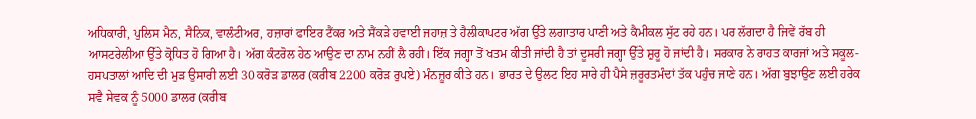ਅਧਿਕਾਰੀ, ਪੁਲਿਸ ਮੈਨ, ਸੈਨਿਕ, ਵਾਲੰਟੀਅਰ, ਹਜ਼ਾਰਾਂ ਫਾਇਰ ਟੈਂਕਰ ਅਤੇ ਸੈਂਕੜੇ ਹਵਾਈ ਜਹਾਜ਼ ਤੇ ਹੈਲੀਕਾਪਟਰ ਅੱਗ ਉੱਤੇ ਲਗਾਤਾਰ ਪਾਣੀ ਅਤੇ ਕੈਮੀਕਲ ਸੁੱਟ ਰਹੇ ਹਨ। ਪਰ ਲੱਗਦਾ ਹੈ ਜਿਵੇਂ ਰੱਬ ਹੀ ਆਸਟਰੇਲੀਆ ਉੱਤੇ ਕ੍ਰੋਧਿਤ ਹੋ ਗਿਆ ਹੈ। ਅੱਗ ਕੰਟਰੋਲ ਹੇਠ ਆਉਣ ਦਾ ਨਾਮ ਨਹੀਂ ਲੈ ਰਹੀ। ਇੱਕ ਜਗ੍ਹਾ ਤੋਂ ਖਤਮ ਕੀਤੀ ਜਾਂਦੀ ਹੈ ਤਾਂ ਦੂਸਰੀ ਜਗ੍ਹਾ ਉੱਤੇ ਸ਼ੁਰੂ ਹੋ ਜਾਂਦੀ ਹੈ। ਸਰਕਾਰ ਨੇ ਰਾਹਤ ਕਾਰਜਾਂ ਅਤੇ ਸਕੂਲ-ਹਸਪਤਾਲਾਂ ਆਦਿ ਦੀ ਮੁੜ ਉਸਾਰੀ ਲਈ 30 ਕਰੋੜ ਡਾਲਰ (ਕਰੀਬ 2200 ਕਰੋੜ ਰੁਪਏ) ਮੰਨਜ਼ੂਰ ਕੀਤੇ ਹਨ। ਭਾਰਤ ਦੇ ਉਲਟ ਇਹ ਸਾਰੇ ਹੀ ਪੈਸੇ ਜ਼ਰੂਰਤਮੰਦਾਂ ਤੱਕ ਪਹੁੰਚ ਜਾਣੇ ਹਨ। ਅੱਗ ਬੁਝਾਉਣ ਲਈ ਹਰੇਕ ਸਵੈ ਸੇਵਕ ਨੂੰ 5000 ਡਾਲਰ (ਕਰੀਬ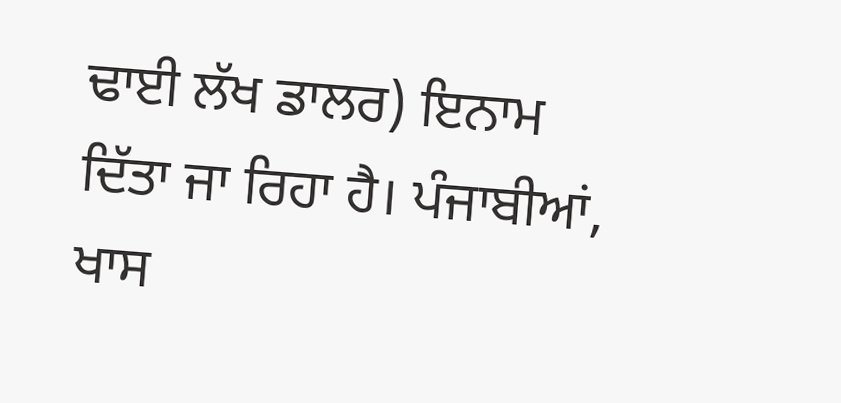ਢਾਈ ਲੱਖ ਡਾਲਰ) ਇਨਾਮ ਦਿੱਤਾ ਜਾ ਰਿਹਾ ਹੈ। ਪੰਜਾਬੀਆਂ, ਖਾਸ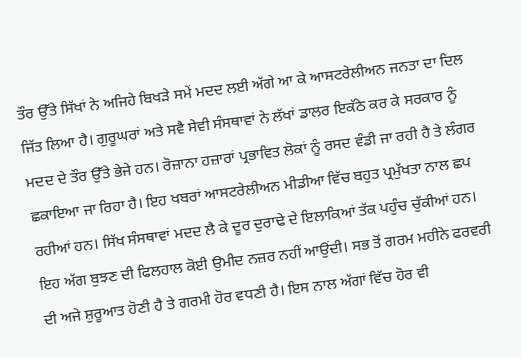ਤੌਰ ਉੱਤੇ ਸਿੱਖਾਂ ਨੇ ਅਜਿਹੇ ਬਿਖੜੇ ਸਮੇਂ ਮਦਦ ਲਈ ਅੱਗੇ ਆ ਕੇ ਆਸਟਰੇਲੀਅਨ ਜਨਤਾ ਦਾ ਦਿਲ ਜਿੱਤ ਲਿਆ ਹੈ। ਗੁਰੂਘਰਾਂ ਅਤੇ ਸਵੈ ਸੇਵੀ ਸੰਸਥਾਵਾਂ ਨੇ ਲੱਖਾਂ ਡਾਲਰ ਇਕੱਠੇ ਕਰ ਕੇ ਸਰਕਾਰ ਨੂੰ ਮਦਦ ਦੇ ਤੌਰ ਉੱਤੇ ਭੇਜੇ ਹਨ। ਰੋਜ਼ਾਨਾ ਹਜ਼ਾਰਾਂ ਪ੍ਰਭਾਵਿਤ ਲੋਕਾਂ ਨੂੰ ਰਸਦ ਵੰਡੀ ਜਾ ਰਹੀ ਹੈ ਤੇ ਲੰਗਰ ਛਕਾਇਆ ਜਾ ਰਿਹਾ ਹੈ। ਇਹ ਖਬਰਾਂ ਆਸਟਰੇਲੀਅਨ ਮੀਡੀਆ ਵਿੱਚ ਬਹੁਤ ਪ੍ਰਮੁੱਖਤਾ ਨਾਲ ਛਪ ਰਹੀਆਂ ਹਨ। ਸਿੱਖ ਸੰਸਥਾਵਾਂ ਮਦਦ ਲੈ ਕੇ ਦੂਰ ਦੁਰਾਢੇ ਦੇ ਇਲਾਕਿਆਂ ਤੱਕ ਪਹੁੰਚ ਚੁੱਕੀਆਂ ਹਨ।
ਇਹ ਅੱਗ ਬੁਝਣ ਦੀ ਫਿਲਹਾਲ ਕੋਈ ਉਮੀਦ ਨਜ਼ਰ ਨਹੀਂ ਆਉਂਦੀ। ਸਭ ਤੋਂ ਗਰਮ ਮਹੀਨੇ ਫਰਵਰੀ ਦੀ ਅਜੇ ਸ਼ੁਰੂਆਤ ਹੋਣੀ ਹੈ ਤੇ ਗਰਮੀ ਹੋਰ ਵਧਣੀ ਹੈ। ਇਸ ਨਾਲ ਅੱਗਾਂ ਵਿੱਚ ਹੋਰ ਵੀ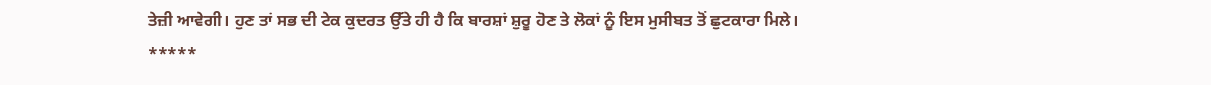ਤੇਜ਼ੀ ਆਵੇਗੀ। ਹੁਣ ਤਾਂ ਸਭ ਦੀ ਟੇਕ ਕੁਦਰਤ ਉੱਤੇ ਹੀ ਹੈ ਕਿ ਬਾਰਸ਼ਾਂ ਸ਼ੁਰੂ ਹੋਣ ਤੇ ਲੋਕਾਂ ਨੂੰ ਇਸ ਮੁਸੀਬਤ ਤੋਂ ਛੁਟਕਾਰਾ ਮਿਲੇ।
*****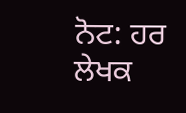ਨੋਟ: ਹਰ ਲੇਖਕ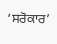‘ਸਰੋਕਾਰ’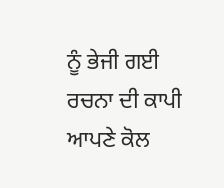ਨੂੰ ਭੇਜੀ ਗਈ ਰਚਨਾ ਦੀ ਕਾਪੀ ਆਪਣੇ ਕੋਲ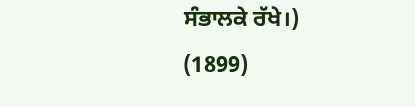ਸੰਭਾਲਕੇ ਰੱਖੇ।)
(1899)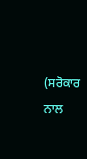(ਸਰੋਕਾਰ ਨਾਲ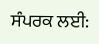ਸੰਪਰਕ ਲਈ: